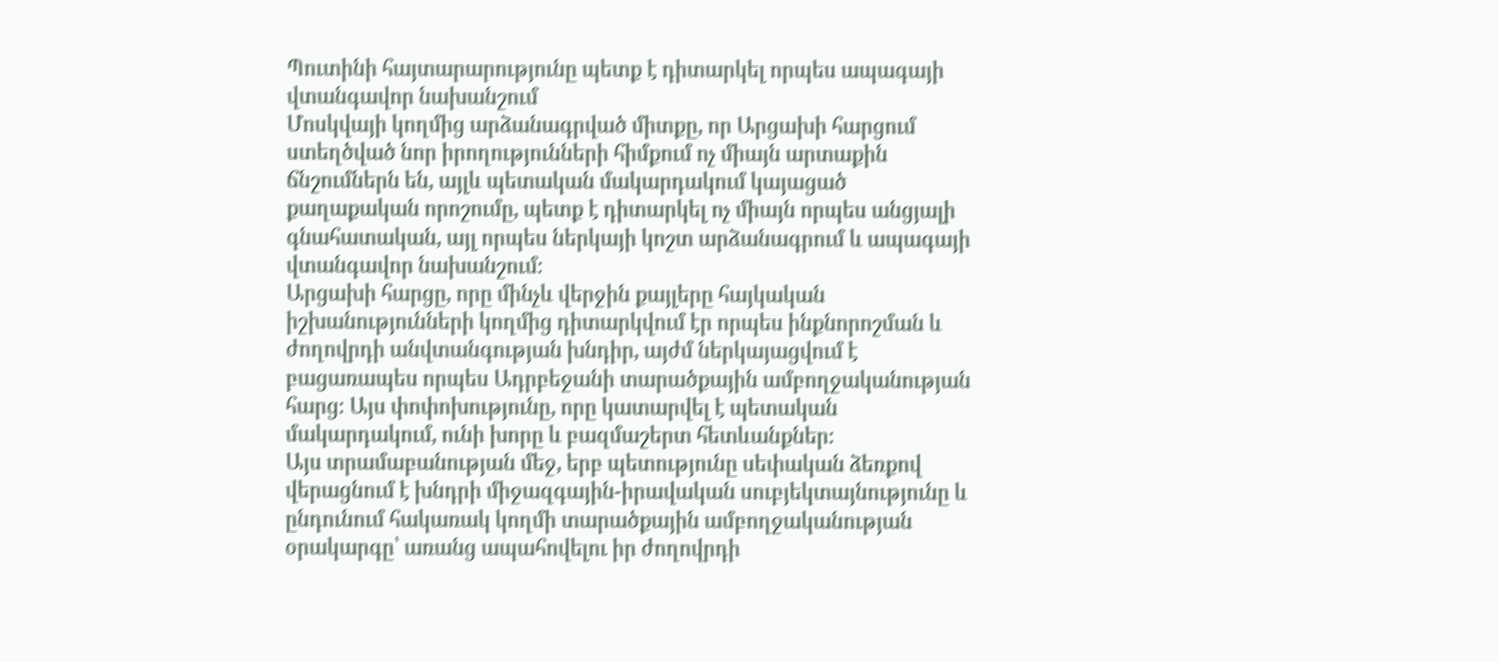Պուտինի հայտարարությունը պետք է դիտարկել որպես ապագայի վտանգավոր նախանշում
Մոսկվայի կողմից արձանագրված միտքը, որ Արցախի հարցում ստեղծված նոր իրողությունների հիմքում ոչ միայն արտաքին ճնշումներն են, այլև պետական մակարդակում կայացած քաղաքական որոշումը, պետք է դիտարկել ոչ միայն որպես անցյալի գնահատական, այլ որպես ներկայի կոշտ արձանագրում և ապագայի վտանգավոր նախանշում։
Արցախի հարցը, որը մինչև վերջին քայլերը հայկական իշխանությունների կողմից դիտարկվում էր որպես ինքնորոշման և ժողովրդի անվտանգության խնդիր, այժմ ներկայացվում է բացառապես որպես Ադրբեջանի տարածքային ամբողջականության հարց։ Այս փոփոխությունը, որը կատարվել է պետական մակարդակում, ունի խորը և բազմաշերտ հետևանքներ։
Այս տրամաբանության մեջ, երբ պետությունը սեփական ձեռքով վերացնում է խնդրի միջազգային-իրավական սուբյեկտայնությունը և ընդունում հակառակ կողմի տարածքային ամբողջականության օրակարգը՝ առանց ապահովելու իր ժողովրդի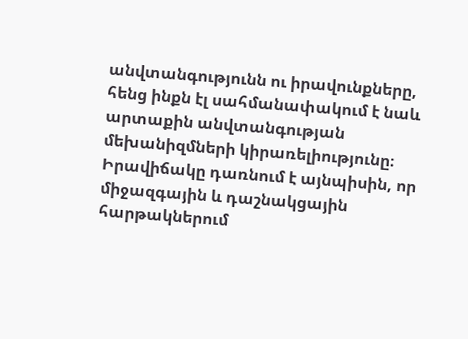անվտանգությունն ու իրավունքները, հենց ինքն էլ սահմանափակում է նաև արտաքին անվտանգության մեխանիզմների կիրառելիությունը։ Իրավիճակը դառնում է այնպիսին, որ միջազգային և դաշնակցային հարթակներում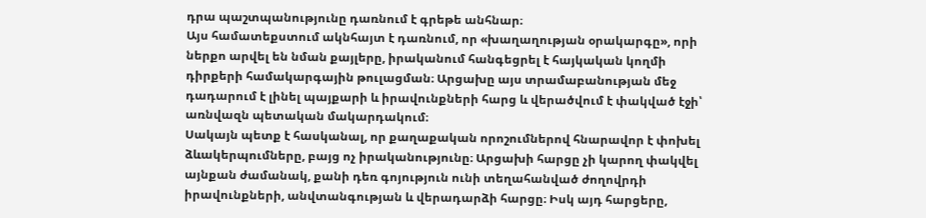դրա պաշտպանությունը դառնում է գրեթե անհնար։
Այս համատեքստում ակնհայտ է դառնում, որ «խաղաղության օրակարգը», որի ներքո արվել են նման քայլերը, իրականում հանգեցրել է հայկական կողմի դիրքերի համակարգային թուլացման։ Արցախը այս տրամաբանության մեջ դադարում է լինել պայքարի և իրավունքների հարց և վերածվում է փակված էջի՝ առնվազն պետական մակարդակում։
Սակայն պետք է հասկանալ, որ քաղաքական որոշումներով հնարավոր է փոխել ձևակերպումները, բայց ոչ իրականությունը։ Արցախի հարցը չի կարող փակվել այնքան ժամանակ, քանի դեռ գոյություն ունի տեղահանված ժողովրդի իրավունքների, անվտանգության և վերադարձի հարցը։ Իսկ այդ հարցերը,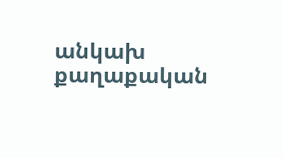անկախ քաղաքական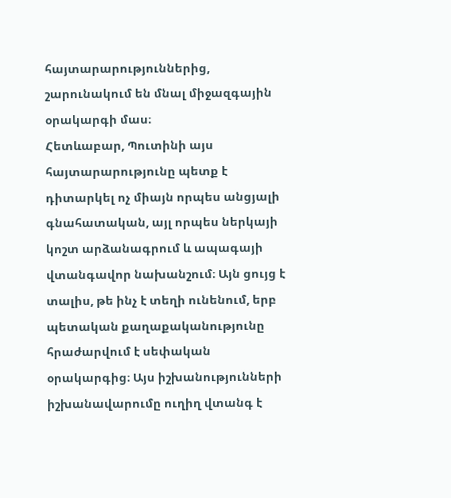հայտարարություններից, շարունակում են մնալ միջազգային օրակարգի մաս։
Հետևաբար, Պուտինի այս հայտարարությունը պետք է դիտարկել ոչ միայն որպես անցյալի գնահատական, այլ որպես ներկայի կոշտ արձանագրում և ապագայի վտանգավոր նախանշում։ Այն ցույց է տալիս, թե ինչ է տեղի ունենում, երբ պետական քաղաքականությունը հրաժարվում է սեփական օրակարգից։ Այս իշխանությունների իշխանավարումը ուղիղ վտանգ է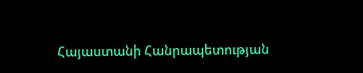Հայաստանի Հանրապետության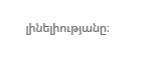լինելիությանը։